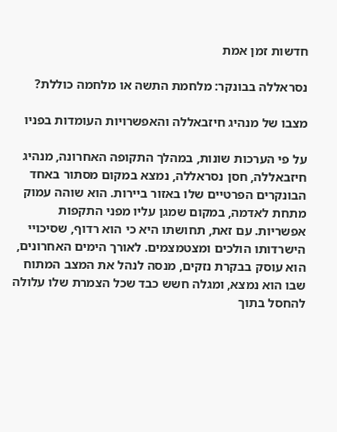חדשות זמן אמת

נסראללה בבונקר: מלחמת התשה או מלחמה כוללת?

מצבו של מנהיג חיזבאללה והאפשרויות העומדות בפניו

על פי הערכות שונות, במהלך התקופה האחרונה, מנהיג חיזבאללה, חסן נסראללה, נמצא במקום מסתור באחד הבונקרים הפרטיים שלו באזור ביירות. הוא שוהה עמוק מתחת לאדמה, במקום שמגן עליו מפני התקפות אפשריות. עם זאת, תחושתו היא כי הוא רדוף, שסיכויי הישרדותו הולכים ומצטמצמים. לאורך הימים האחרונים, הוא עוסק בבקרת נזקים, מנסה לנהל את המצב המתוח שבו הוא נמצא, ומגלה חשש כבד שכל הצמרת שלו עלולה להחסל בתוך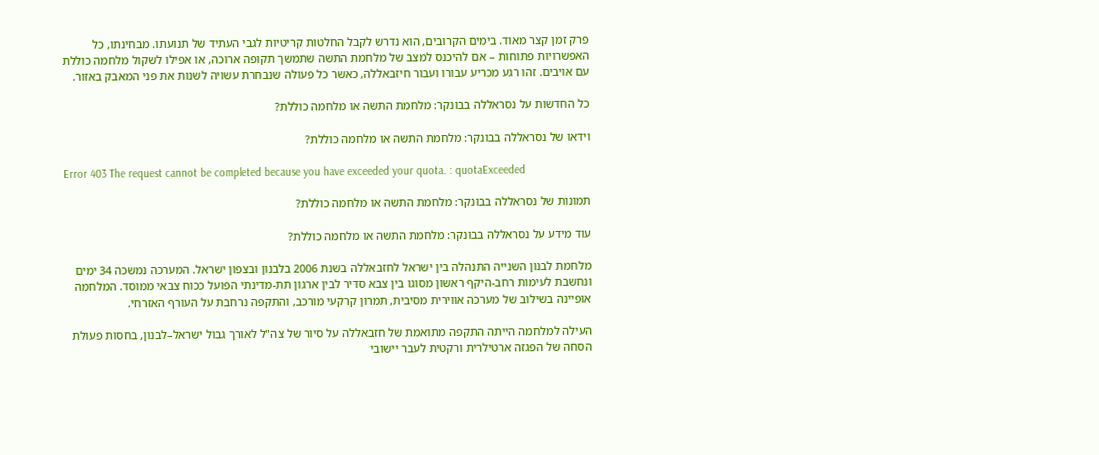פרק זמן קצר מאוד. בימים הקרובים, הוא נדרש לקבל החלטות קריטיות לגבי העתיד של תנועתו. מבחינתו, כל האפשרויות פתוחות – אם להיכנס למצב של מלחמת התשה שתמשך תקופה ארוכה, או אפילו לשקול מלחמה כוללת עם אויבים. זהו רגע מכריע עבורו ועבור חיזבאללה, כאשר כל פעולה שנבחרת עשויה לשנות את פני המאבק באזור.

כל החדשות על נסראללה בבונקר: מלחמת התשה או מלחמה כוללת?

וידאו של נסראללה בבונקר: מלחמת התשה או מלחמה כוללת?

Error 403 The request cannot be completed because you have exceeded your quota. : quotaExceeded

תמונות של נסראללה בבונקר: מלחמת התשה או מלחמה כוללת?

עוד מידע על נסראללה בבונקר: מלחמת התשה או מלחמה כוללת?

מלחמת לבנון השנייה התנהלה בין ישראל לחזבאללה בשנת 2006 בלבנון ובצפון ישראל. המערכה נמשכה 34 ימים ונחשבת לעימות רחב-היקף ראשון מסוגו בין צבא סדיר לבין ארגון תת-מדינתי הפועל ככוח צבאי ממוסד. המלחמה אופיינה בשילוב של מערכה אווירית מסיבית, תמרון קרקעי מורכב, והתקפה נרחבת על העורף האזרחי.

העילה למלחמה הייתה התקפה מתואמת של חזבאללה על סיור של צה"ל לאורך גבול ישראל–לבנון, בחסות פעולת הסחה של הפגזה ארטילרית ורקטית לעבר יישובי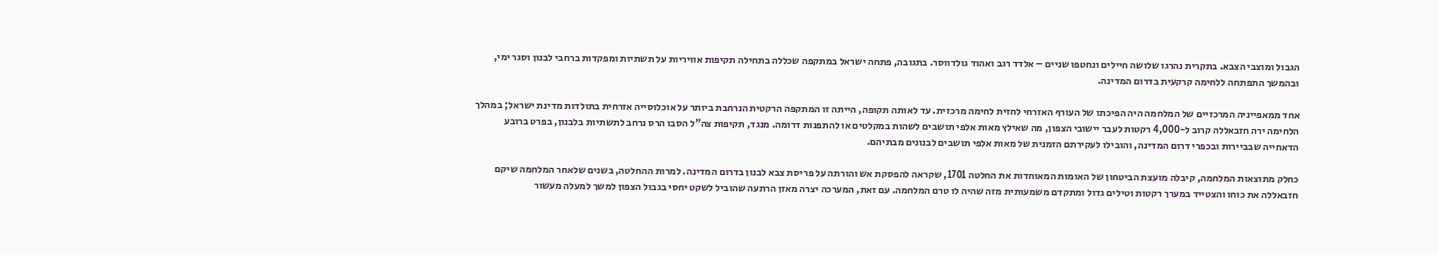הגבול ומוצבי הצבא. בתקרית נהרגו שלושה חיילים ונחטפו שניים – אלדד רגב ואהוד גולדווסר. בתגובה, פתחה ישראל במתקפה שכללה בתחילה תקיפות אוויריות על תשתיות ומפקדות ברחבי לבנון וסגר ימי, ובהמשך התפתחה ללחימה קרקעית בדרום המדינה.

אחד ממאפייניה המרכזיים של המלחמה היה הפיכתו של העורף האזרחי לחזית לחימה מרכזית. עד לאותה תקופה, הייתה זו המתקפה הרקטית הנרחבת ביותר על אוכלוסייה אזרחית בתולדות מדינת ישראל; במהלך הלחימה ירה חזבאללה קרוב ל-4,000 רקטות לעבר יישובי הצפון, מה שאילץ מאות אלפי תושבים לשהות במקלטים או להתפנות דרומה. מנגד, תקיפות צה"ל הסבו הרס נרחב לתשתיות בלבנון, בפרט ברובע הדאחייה שבביירות ובכפרי דרום המדינה, והובילו לעקירתם הזמנית של מאות אלפי תושבים לבנונים מבתיהם.

כחלק מתוצאות המלחמה, קיבלה מועצת הביטחון של האומות המאוחדות את החלטה 1701, שקראה להפסקת אש והורתה על פריסת צבא לבנון בדרום המדינה. למרות ההחלטה, בשנים שלאחר המלחמה שיקם חזבאללה את כוחו והצטייד במערך רקטות וטילים גדול ומתקדם משמעותית מזה שהיה לו טרם המלחמה. עם זאת, המערכה יצרה מאזן הרתעה שהוביל לשקט יחסי בגבול הצפון למשך למעלה מעשור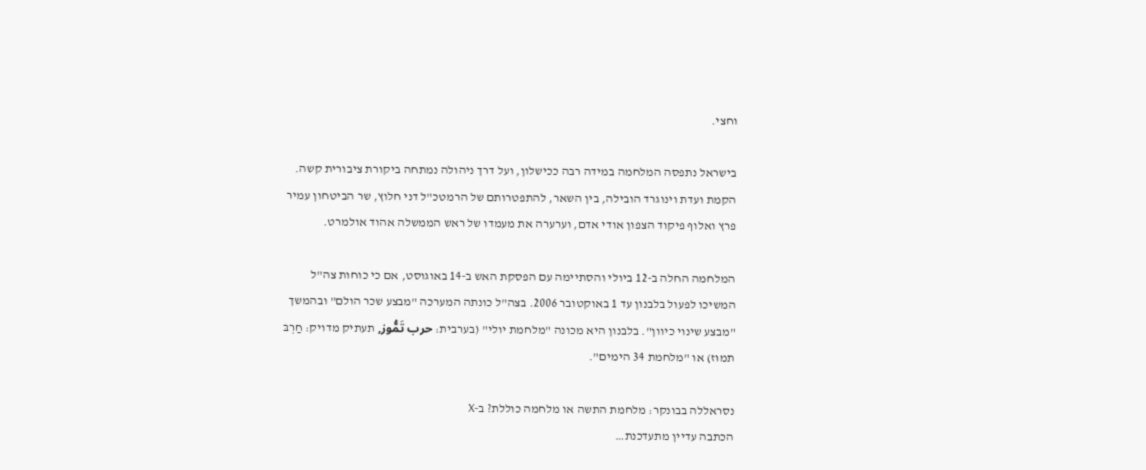וחצי.

בישראל נתפסה המלחמה במידה רבה ככישלון, ועל דרך ניהולה נמתחה ביקורת ציבורית קשה. הקמת ועדת וינוגרד הובילה, בין השאר, להתפטרותם של הרמטכ"ל דני חלוץ, שר הביטחון עמיר פרץ ואלוף פיקוד הצפון אודי אדם, וערערה את מעמדו של ראש הממשלה אהוד אולמרט.

המלחמה החלה ב-12 ביולי והסתיימה עם הפסקת האש ב-14 באוגוסט, אם כי כוחות צה"ל המשיכו לפעול בלבנון עד 1 באוקטובר 2006. בצה"ל כונתה המערכה "מבצע שכר הולם" ובהמשך "מבצע שינוי כיוון". בלבנון היא מכונה "מלחמת יולי" (בערבית: حرب تَمُّوز, תעתיק מדויק: חַרְבּ תמוּז) או "מלחמת 34 הימים".

נסראללה בבונקר: מלחמת התשה או מלחמה כוללת? ב-X
הכתבה עדיין מתעדכנת…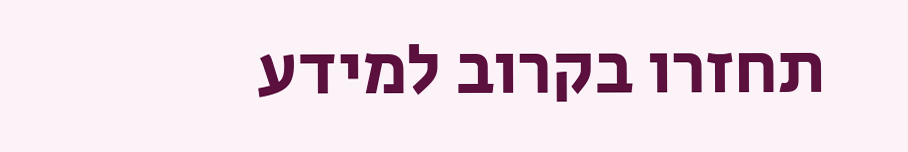תחזרו בקרוב למידע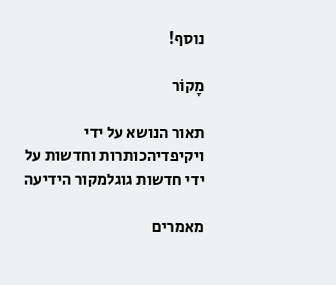נוסף!

מָקוֹר

תאור הנושא על ידי ויקיפדיהכותרות וחדשות על ידי חדשות גוגלמקור הידיעה

מאמרים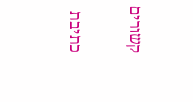קשורים

כתיבת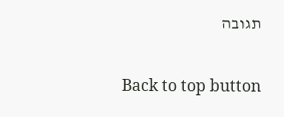תגובה

Back to top button